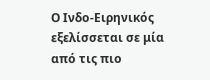Ο Ινδο-Ειρηνικός εξελίσσεται σε μία από τις πιο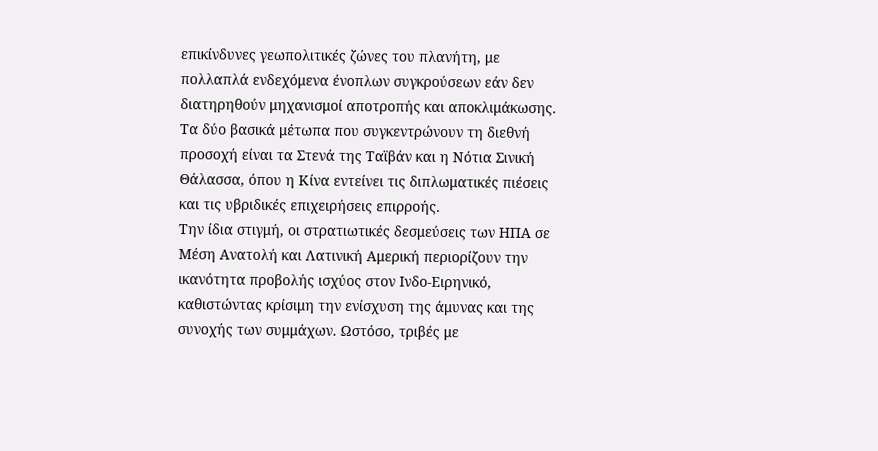επικίνδυνες γεωπολιτικές ζώνες του πλανήτη, με πολλαπλά ενδεχόμενα ένοπλων συγκρούσεων εάν δεν διατηρηθούν μηχανισμοί αποτροπής και αποκλιμάκωσης. Τα δύο βασικά μέτωπα που συγκεντρώνουν τη διεθνή προσοχή είναι τα Στενά της Ταϊβάν και η Νότια Σινική Θάλασσα, όπου η Κίνα εντείνει τις διπλωματικές πιέσεις και τις υβριδικές επιχειρήσεις επιρροής.
Την ίδια στιγμή, οι στρατιωτικές δεσμεύσεις των ΗΠΑ σε Μέση Ανατολή και Λατινική Αμερική περιορίζουν την ικανότητα προβολής ισχύος στον Ινδο-Ειρηνικό, καθιστώντας κρίσιμη την ενίσχυση της άμυνας και της συνοχής των συμμάχων. Ωστόσο, τριβές με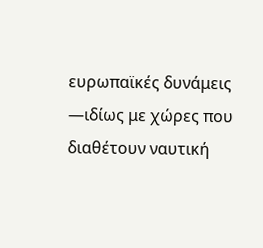ευρωπαϊκές δυνάμεις —ιδίως με χώρες που διαθέτουν ναυτική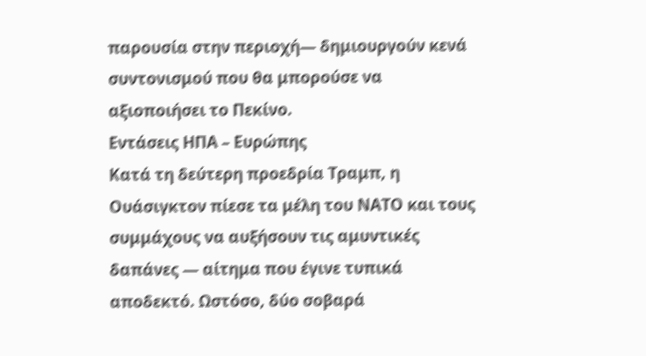παρουσία στην περιοχή— δημιουργούν κενά συντονισμού που θα μπορούσε να αξιοποιήσει το Πεκίνο.
Εντάσεις ΗΠΑ – Ευρώπης
Κατά τη δεύτερη προεδρία Τραμπ, η Ουάσιγκτον πίεσε τα μέλη του ΝΑΤΟ και τους συμμάχους να αυξήσουν τις αμυντικές δαπάνες — αίτημα που έγινε τυπικά αποδεκτό. Ωστόσο, δύο σοβαρά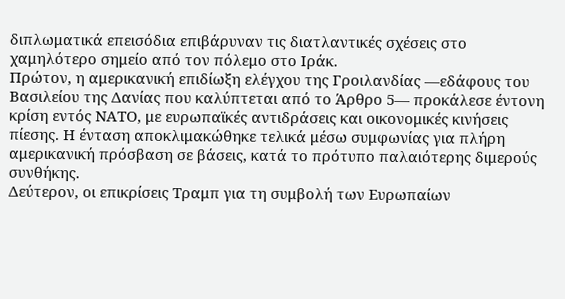διπλωματικά επεισόδια επιβάρυναν τις διατλαντικές σχέσεις στο χαμηλότερο σημείο από τον πόλεμο στο Ιράκ.
Πρώτον, η αμερικανική επιδίωξη ελέγχου της Γροιλανδίας —εδάφους του Βασιλείου της Δανίας που καλύπτεται από το Άρθρο 5— προκάλεσε έντονη κρίση εντός ΝΑΤΟ, με ευρωπαϊκές αντιδράσεις και οικονομικές κινήσεις πίεσης. Η ένταση αποκλιμακώθηκε τελικά μέσω συμφωνίας για πλήρη αμερικανική πρόσβαση σε βάσεις, κατά το πρότυπο παλαιότερης διμερούς συνθήκης.
Δεύτερον, οι επικρίσεις Τραμπ για τη συμβολή των Ευρωπαίων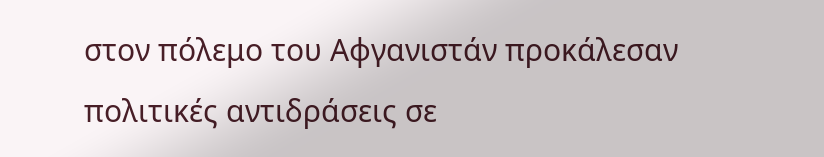στον πόλεμο του Αφγανιστάν προκάλεσαν πολιτικές αντιδράσεις σε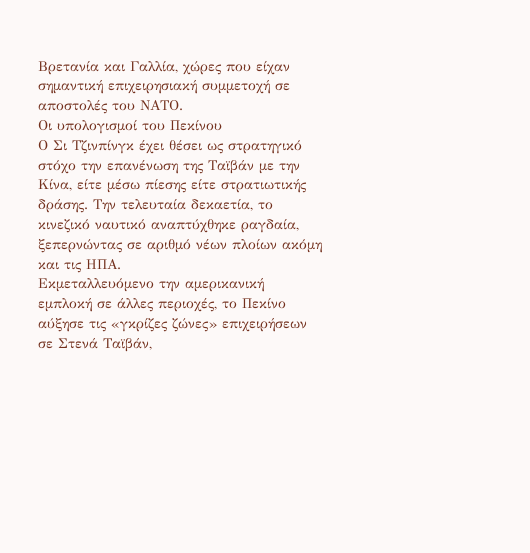Βρετανία και Γαλλία, χώρες που είχαν σημαντική επιχειρησιακή συμμετοχή σε αποστολές του ΝΑΤΟ.
Οι υπολογισμοί του Πεκίνου
Ο Σι Τζινπίνγκ έχει θέσει ως στρατηγικό στόχο την επανένωση της Ταϊβάν με την Κίνα, είτε μέσω πίεσης είτε στρατιωτικής δράσης. Την τελευταία δεκαετία, το κινεζικό ναυτικό αναπτύχθηκε ραγδαία, ξεπερνώντας σε αριθμό νέων πλοίων ακόμη και τις ΗΠΑ.
Εκμεταλλευόμενο την αμερικανική εμπλοκή σε άλλες περιοχές, το Πεκίνο αύξησε τις «γκρίζες ζώνες» επιχειρήσεων σε Στενά Ταϊβάν,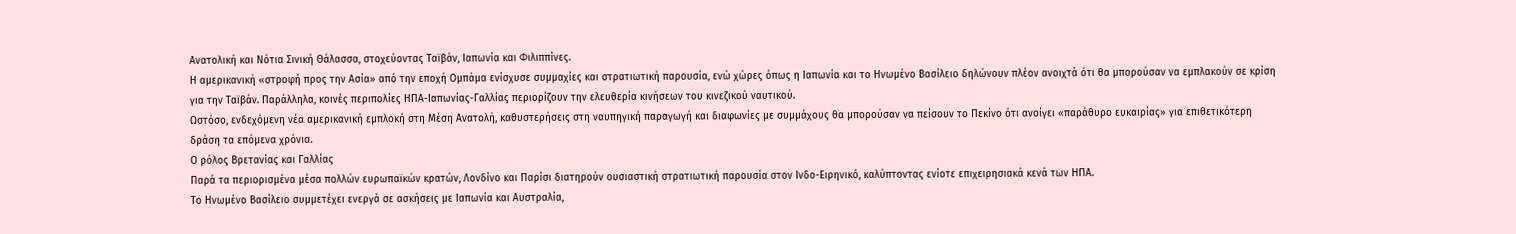Ανατολική και Νότια Σινική Θάλασσα, στοχεύοντας Ταϊβάν, Ιαπωνία και Φιλιππίνες.
Η αμερικανική «στροφή προς την Ασία» από την εποχή Ομπάμα ενίσχυσε συμμαχίες και στρατιωτική παρουσία, ενώ χώρες όπως η Ιαπωνία και το Ηνωμένο Βασίλειο δηλώνουν πλέον ανοιχτά ότι θα μπορούσαν να εμπλακούν σε κρίση για την Ταϊβάν. Παράλληλα, κοινές περιπολίες ΗΠΑ-Ιαπωνίας-Γαλλίας περιορίζουν την ελευθερία κινήσεων του κινεζικού ναυτικού.
Ωστόσο, ενδεχόμενη νέα αμερικανική εμπλοκή στη Μέση Ανατολή, καθυστερήσεις στη ναυπηγική παραγωγή και διαφωνίες με συμμάχους θα μπορούσαν να πείσουν το Πεκίνο ότι ανοίγει «παράθυρο ευκαιρίας» για επιθετικότερη δράση τα επόμενα χρόνια.
Ο ρόλος Βρετανίας και Γαλλίας
Παρά τα περιορισμένα μέσα πολλών ευρωπαϊκών κρατών, Λονδίνο και Παρίσι διατηρούν ουσιαστική στρατιωτική παρουσία στον Ινδο-Ειρηνικό, καλύπτοντας ενίοτε επιχειρησιακά κενά των ΗΠΑ.
Το Ηνωμένο Βασίλειο συμμετέχει ενεργά σε ασκήσεις με Ιαπωνία και Αυστραλία,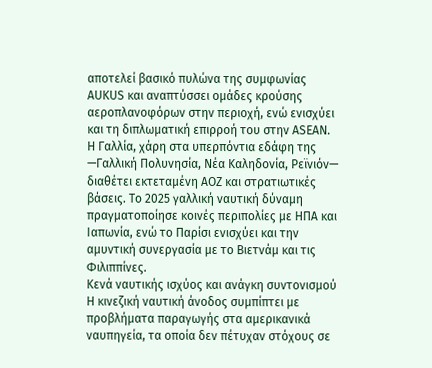αποτελεί βασικό πυλώνα της συμφωνίας AUKUS και αναπτύσσει ομάδες κρούσης αεροπλανοφόρων στην περιοχή, ενώ ενισχύει και τη διπλωματική επιρροή του στην ASEAN.
Η Γαλλία, χάρη στα υπερπόντια εδάφη της —Γαλλική Πολυνησία, Νέα Καληδονία, Ρεϊνιόν— διαθέτει εκτεταμένη ΑΟΖ και στρατιωτικές βάσεις. Το 2025 γαλλική ναυτική δύναμη πραγματοποίησε κοινές περιπολίες με ΗΠΑ και Ιαπωνία, ενώ το Παρίσι ενισχύει και την αμυντική συνεργασία με το Βιετνάμ και τις Φιλιππίνες.
Κενά ναυτικής ισχύος και ανάγκη συντονισμού
Η κινεζική ναυτική άνοδος συμπίπτει με προβλήματα παραγωγής στα αμερικανικά ναυπηγεία, τα οποία δεν πέτυχαν στόχους σε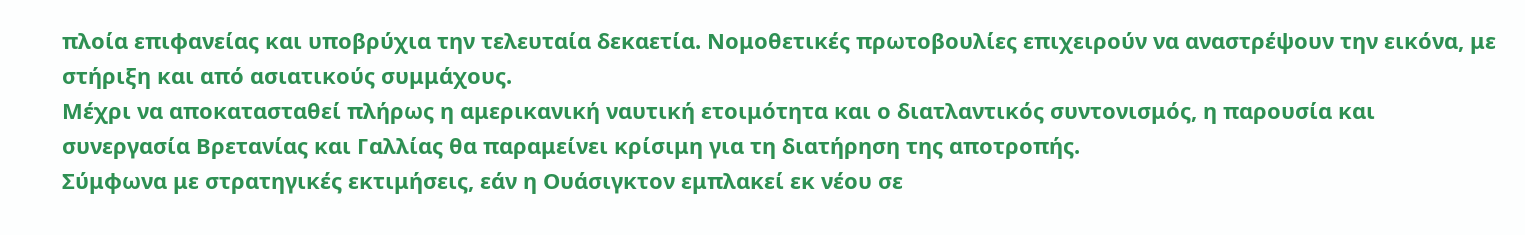πλοία επιφανείας και υποβρύχια την τελευταία δεκαετία. Νομοθετικές πρωτοβουλίες επιχειρούν να αναστρέψουν την εικόνα, με στήριξη και από ασιατικούς συμμάχους.
Μέχρι να αποκατασταθεί πλήρως η αμερικανική ναυτική ετοιμότητα και ο διατλαντικός συντονισμός, η παρουσία και συνεργασία Βρετανίας και Γαλλίας θα παραμείνει κρίσιμη για τη διατήρηση της αποτροπής.
Σύμφωνα με στρατηγικές εκτιμήσεις, εάν η Ουάσιγκτον εμπλακεί εκ νέου σε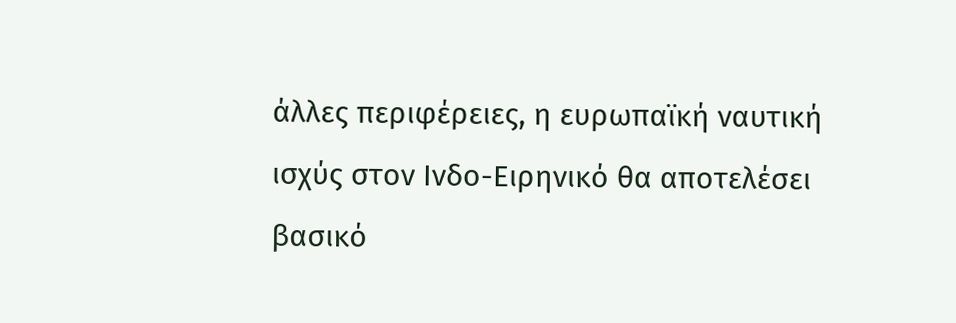άλλες περιφέρειες, η ευρωπαϊκή ναυτική ισχύς στον Ινδο-Ειρηνικό θα αποτελέσει βασικό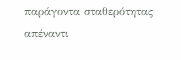παράγοντα σταθερότητας απέναντι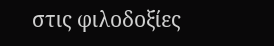στις φιλοδοξίες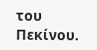του Πεκίνου.